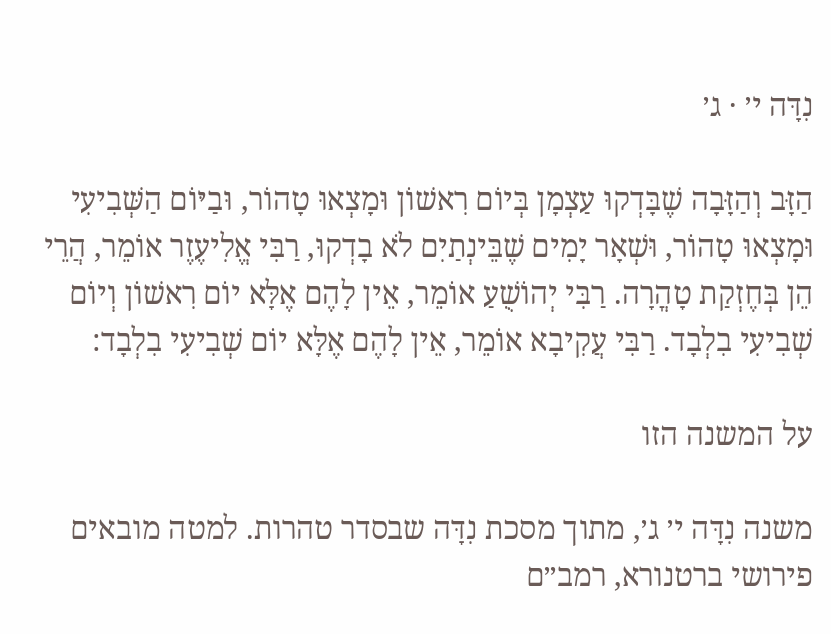נִדָּה י׳ · ג׳

הַזָּב וְהַזָּבָה שֶׁבָּדְקוּ עַצְמָן בְּיוֹם רִאשׁוֹן וּמָצְאוּ טָהוֹר, וּבַיּוֹם הַשְּׁבִיעִי וּמָצְאוּ טָהוֹר, וּשְׁאָר יָמִים שֶׁבֵּינְתַיִם לֹא בָדְקוּ, רַבִּי אֱלִיעֶזֶר אוֹמֵר, הֲרֵי הֵן בְּחֶזְקַת טָהֳרָה. רַבִּי יְהוֹשֻׁעַ אוֹמֵר, אֵין לָהֶם אֶלָּא יוֹם רִאשׁוֹן וְיוֹם שְׁבִיעִי בִלְבָד. רַבִּי עֲקִיבָא אוֹמֵר, אֵין לָהֶם אֶלָּא יוֹם שְׁבִיעִי בִלְבָד:

על המשנה הזו

משנה נִדָּה י׳ ג׳, מתוך מסכת נִדָּה שבסדר טהרות. למטה מובאים פירושי ברטנורא, רמב״ם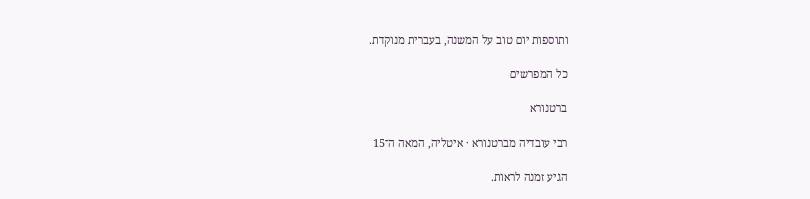ותוספות יום טוב על המשנה, בעברית מנוקדת.

כל המפרשים

ברטנורא

רבי עובדיה מברטנורא · איטליה, המאה ה־15

הגיע זמנה לראות.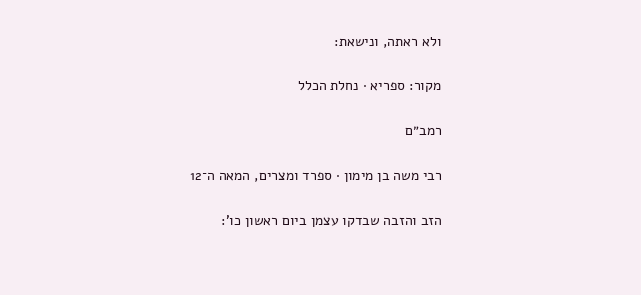ולא ראתה, ונישאת:

מקור: ספריא · נחלת הכלל

רמב״ם

רבי משה בן מימון · ספרד ומצרים, המאה ה־12

הזב והזבה שבדקו עצמן ביום ראשון כו':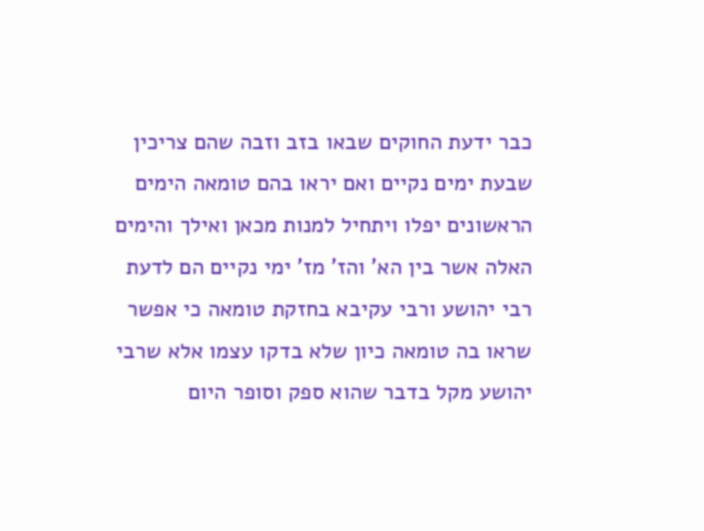כבר ידעת החוקים שבאו בזב וזבה שהם צריכין שבעת ימים נקיים ואם יראו בהם טומאה הימים הראשונים יפלו ויתחיל למנות מכאן ואילך והימים האלה אשר בין הא' והז' מז' ימי נקיים הם לדעת רבי יהושע ורבי עקיבא בחזקת טומאה כי אפשר שראו בה טומאה כיון שלא בדקו עצמו אלא שרבי יהושע מקל בדבר שהוא ספק וסופר היום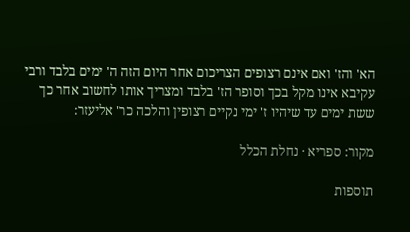הא' והז' ואם אינם רצופים הצריכום אחר היום הזה ה' ימים בלבד ורבי עקיבא אינו מקל בכך וסופר הז' בלבד ומצריך אותו לחשוב אחר כך ששת ימים עד שיהיו ז' ימי נקיים רצופין והלכה כר' אליעזר:

מקור: ספריא · נחלת הכלל

תוספות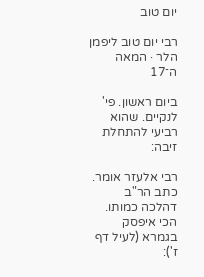יום טוב

רבי יום טוב ליפמן הלר · המאה ה־17

ביום ראשון. פי' לנקיים. שהוא רביעי להתחלת זיבה:

רבי אלעזר אומר. כתב הר"ב דהלכה כמותו. הכי איפסק בגמרא (לעיל דף ז'):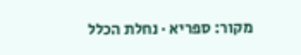מקור: ספריא · נחלת הכלל